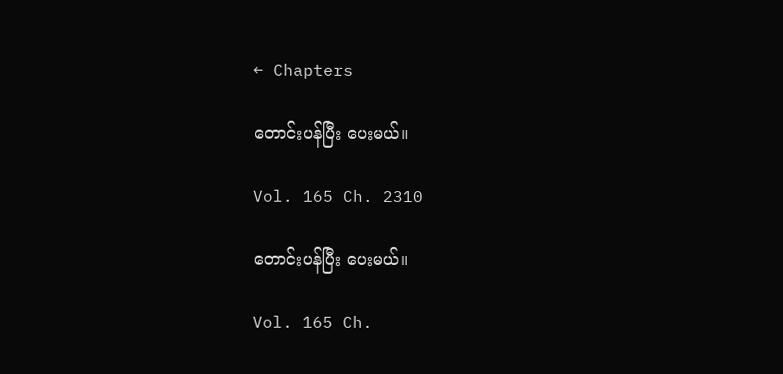← Chapters

တောင်းပန်ပြီး ပေးမယ်။

Vol. 165 Ch. 2310

တောင်းပန်ပြီး ပေးမယ်။

Vol. 165 Ch.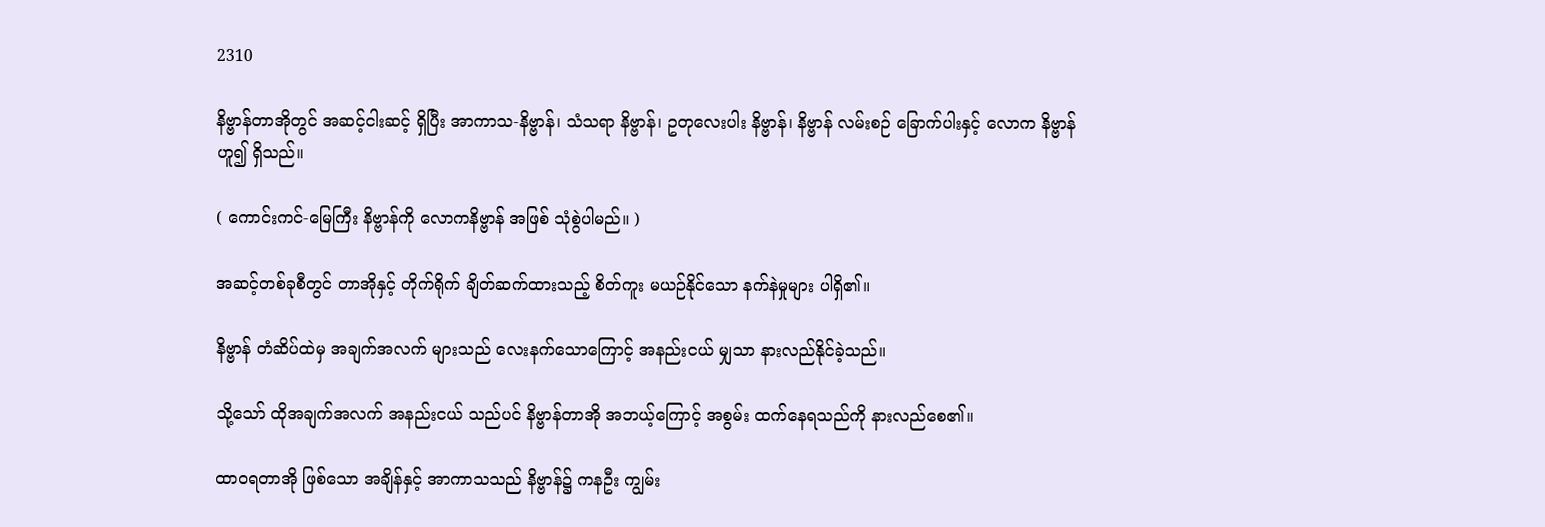2310

နိဗ္ဗာန်တာအိုတွင် အဆင့်ငါးဆင့် ရှိပြီး အာကာသ-နိဗ္ဗာန်၊ သံသရာ နိဗ္ဗာန်၊ ဥတုလေးပါး နိဗ္ဗာန်၊ နိဗ္ဗာန် လမ်းစဉ် ခြောက်ပါးနှင့် လောက နိဗ္ဗာန်ဟူ၍ ရှိသည်။

( ကောင်းကင်-မြေကြီး နိဗ္ဗာန်ကို လောကနိဗ္ဗာန် အဖြစ် သုံစွဲပါမည်။ )

အဆင့်တစ်ခုစီတွင် တာအိုနှင့် တိုက်ရိုက် ချိတ်ဆက်ထားသည့် စိတ်ကူး မယဉ်နိုင်သော နက်နဲမှုများ ပါရှိ၏။

နိဗ္ဗာန် တံဆိပ်ထဲမှ အချက်အလက် များသည် လေးနက်သောကြောင့် အနည်းငယ် မျှသာ နားလည်နိုင်ခဲ့သည်။

သို့သော် ထိုအချက်အလက် အနည်းငယ် သည်ပင် နိဗ္ဗာန်တာအို အဘယ့်ကြောင့် အစွမ်း ထက်နေရသည်ကို နားလည်စေ၏။

ထာဝရတာအို ဖြစ်သော အချိန်နှင့် အာကာသသည် နိဗ္ဗာန်၌ ကနဦး ကျွမ်း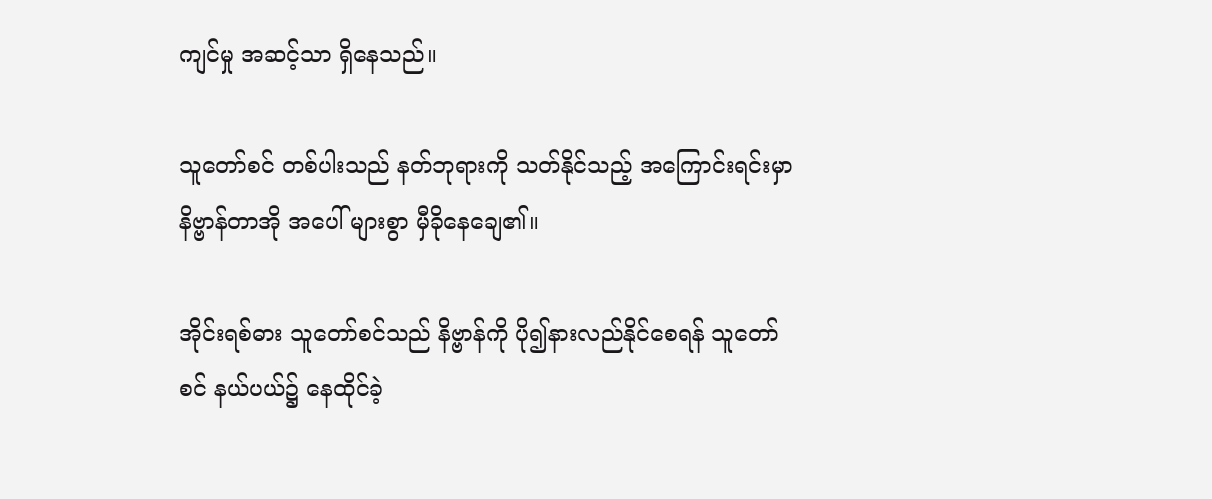ကျင်မှု အဆင့်သာ ရှိနေသည်။

သူတော်စင် တစ်ပါးသည် နတ်ဘုရားကို သတ်နိုင်သည့် အကြောင်းရင်းမှာ နိဗ္ဗာန်တာအို အပေါ် များစွာ မှီခိုနေချေ၏။

အိုင်းရစ်ဓား သူတော်စင်သည် နိဗ္ဗာန်ကို ပို၍နားလည်နိုင်စေရန် သူတော်စင် နယ်ပယ်၌ နေထိုင်ခဲ့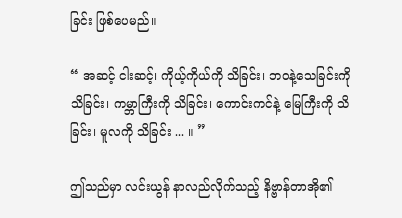ခြင်း ဖြစ်ပေမည်။

“ အဆင့် ငါးဆင့်၊ ကိုယ့်ကိုယ်ကို သိခြင်း၊ ဘဝနဲ့သေခြင်းကို သိခြင်း၊ ကမ္ဘာကြီးကို သိခြင်း၊ ကောင်းကင်နဲ့ မြေကြီးကို သိခြင်း၊ မူလကို သိခြင်း ... ။ ”

ဤသည်မှာ လင်းယွန် နာလည်လိုက်သည့် နိဗ္ဗာန်တာအို၏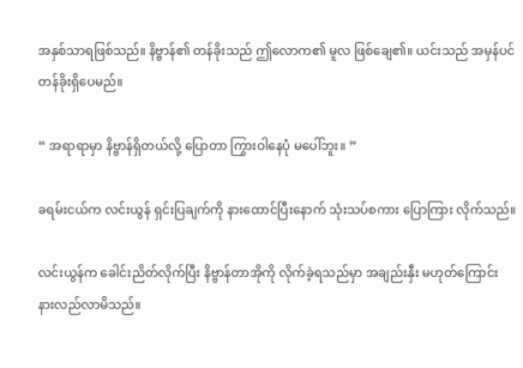အနှစ်သာရဖြစ်သည်။ နိဗ္ဗာန်၏ တန်ခိုးသည် ဤလောက၏ မူလ ဖြစ်ချေ၏။ ယင်းသည် အမှန်ပင် တန်ခိုးရှိပေမည်။

“ အရာရာမှာ နိဗ္ဗာန်ရှိတယ်လို့ ပြောတာ ကြွားဝါနေပုံ မပေါ်ဘူး။ ”

ခရမ်းငယ်က လင်းယွန် ရှင်းပြချက်ကို နားထောင်ပြီးနောက် သုံးသပ်စကား ပြောကြား လိုက်သည်။

လင်းယွန်က ခေါင်းညိတ်လိုက်ပြီး နိဗ္ဗာန်တာအိုကို လိုက်ခဲ့ရသည်မှာ အချည်းနှီး မဟုတ်ကြောင်း နားလည်လာမိသည်။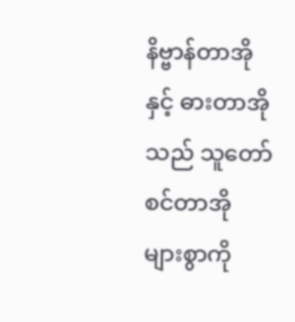နိဗ္ဗာန်တာအိုနှင့် ဓားတာအိုသည် သူတော်စင်တာအို များစွာကို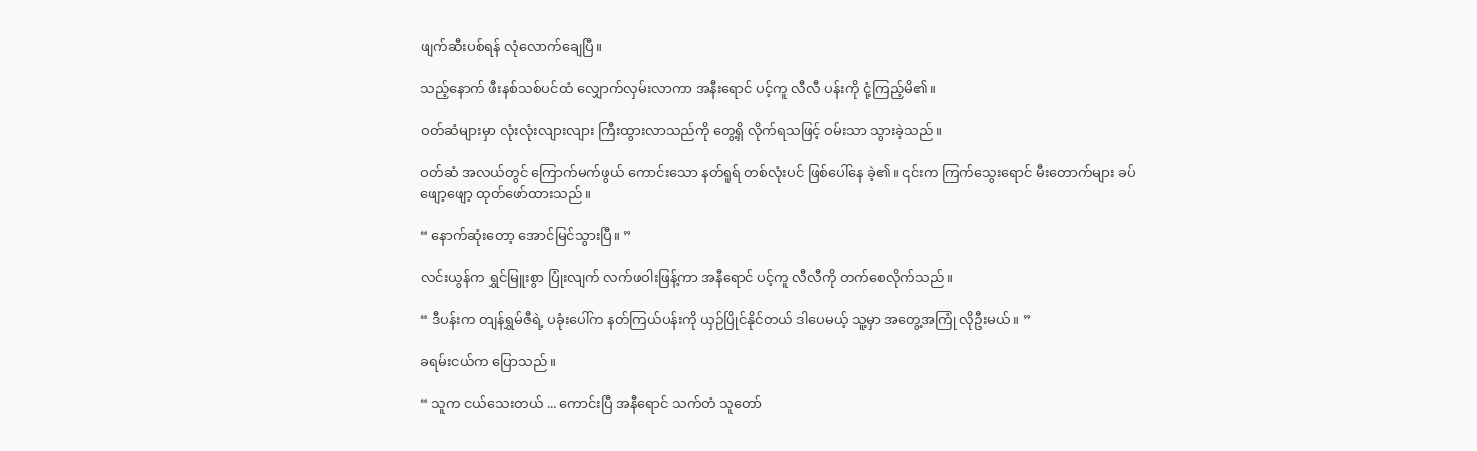ဖျက်ဆီးပစ်ရန် လုံလောက်ချေပြီ။

သည့်နောက် ဖီးနစ်သစ်ပင်ထံ လျှောက်လှမ်းလာကာ အနီးရောင် ပင့်ကူ လီလီ ပန်းကို ငုံ့ကြည့်မိ၏။

ဝတ်ဆံများမှာ လုံးလုံးလျားလျား ကြီးထွားလာသည်ကို တွေ့ရှိ လိုက်ရသဖြင့် ဝမ်းသာ သွားခဲ့သည်။

ဝတ်ဆံ အလယ်တွင် ကြောက်မက်ဖွယ် ကောင်းသော နတ်ရူရ် တစ်လုံးပင် ဖြစ်ပေါ်နေ ခဲ့၏။ ၎င်းက ကြက်သွေးရောင် မီးတောက်များ ခပ်ဖျော့ဖျော့ ထုတ်ဖော်ထားသည်။

“ နောက်ဆုံးတော့ အောင်မြင်သွားပြီ။ ”

လင်းယွန်က ရွှင်မြူးစွာ ပြုံးလျက် လက်ဖဝါးဖြန့်ကာ အနီရောင် ပင့်ကူ လီလီကို တက်စေလိုက်သည်။

“ ဒီပန်းက တျန်ရွှမ်ဇီရဲ့ ပခုံးပေါ်က နတ်ကြယ်ပန်းကို ယှဉ်ပြိုင်နိုင်တယ် ဒါပေမယ့် သူ့မှာ အတွေ့အကြုံ လိုဦးမယ်။ ”

ခရမ်းငယ်က ပြောသည်။

“ သူက ငယ်သေးတယ် ... ကောင်းပြီ အနီရောင် သက်တံ သူတော်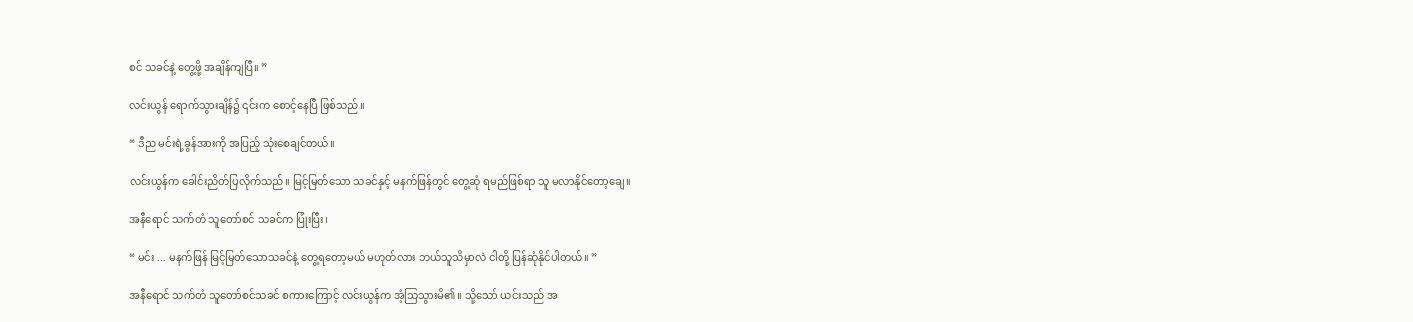စင် သခင်နဲ့ တွေ့ဖို့ အချိန်ကျပြီ။ ”

လင်းယွန် ရောက်သွားချိန်၌ ၎င်းက စောင့်နေပြီ ဖြစ်သည်။

“ ဒီည မင်းရဲ့ခွန်အားကို အပြည့် သုံးစေချင်တယ်။

လင်းယွန်က ခေါင်းညိတ်ပြလိုက်သည်။ မြင့်မြတ်သော သခင်နှင့် မနက်ဖြန်တွင် တွေ့ဆုံ ရမည်ဖြစ်ရာ သူ မလာနိုင်တော့ချေ။

အနီရောင် သက်တံ သူတော်စင် သခင်က ပြုံးပြီး၊

“ မင်း ... မနက်ဖြန် မြင့်မြတ်သောသခင်နဲ့ တွေ့ရတော့မယ် မဟုတ်လား ဘယ်သူသိမှာလဲ ငါတို့ ပြန်ဆုံနိုင်ပါတယ်။ ”

အနီရောင် သက်တံ သူတော်စင်သခင် စကားကြောင့် လင်းယွန်က အံ့သြသွားမိ၏။ သို့သော် ယင်းသည် အ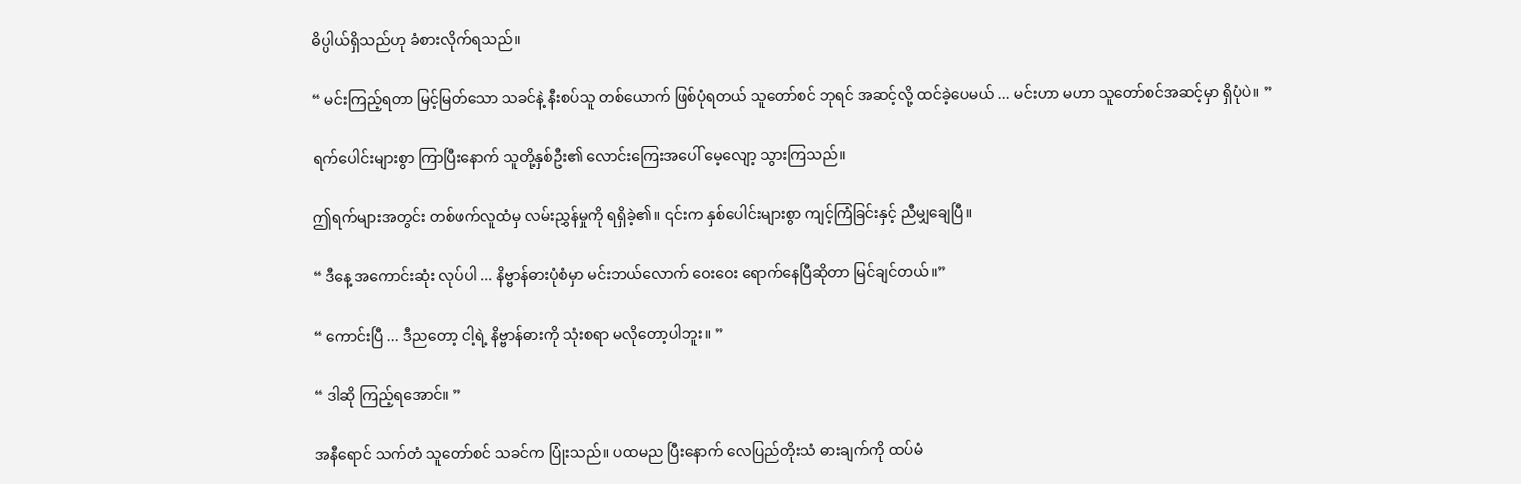ဓိပ္ပါယ်ရှိသည်ဟု ခံစားလိုက်ရသည်။

“ မင်းကြည့်ရတာ မြင့်မြတ်သော သခင်နဲ့ နီးစပ်သူ တစ်ယောက် ဖြစ်ပုံရတယ် သူတော်စင် ဘုရင် အဆင့်လို့ ထင်ခဲ့ပေမယ် ... မင်းဟာ မဟာ သူတော်စင်အဆင့်မှာ ရှိပုံပဲ။ ”

ရက်ပေါင်းများစွာ ကြာပြီးနောက် သူတို့နှစ်ဦး၏ လောင်းကြေးအပေါ် မေ့လျော့ သွားကြသည်။

ဤရက်များအတွင်း တစ်ဖက်လူထံမှ လမ်းညွှန်မှုကို ရရှိခဲ့၏။ ၎င်းက နှစ်ပေါင်းများစွာ ကျင့်ကြံခြင်းနှင့် ညီမျှချေပြီ။

“ ဒီနေ့ အကောင်းဆုံး လုပ်ပါ ... နိဗ္ဗာန်ဓားပုံစံမှာ မင်းဘယ်လောက် ဝေးဝေး ရောက်နေပြီဆိုတာ မြင်ချင်တယ်။”

“ ကောင်းပြီ ... ဒီညတော့ ငါ့ရဲ့ နိဗ္ဗာန်ဓားကို သုံးစရာ မလိုတော့ပါဘူး။ ”

“ ဒါဆို ကြည့်ရအောင်။ ”

အနီရောင် သက်တံ သူတော်စင် သခင်က ပြုံးသည်။ ပထမည ပြီးနောက် လေပြည်တိုးသံ ဓားချက်ကို ထပ်မံ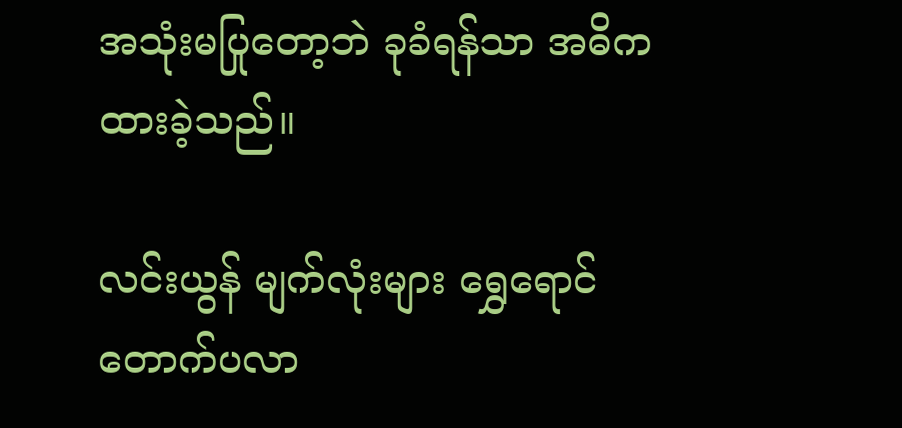အသုံးမပြုတော့ဘဲ ခုခံရန်သာ အဓိက ထားခဲ့သည်။

လင်းယွန် မျက်လုံးများ ရွှေရောင် တောက်ပလာ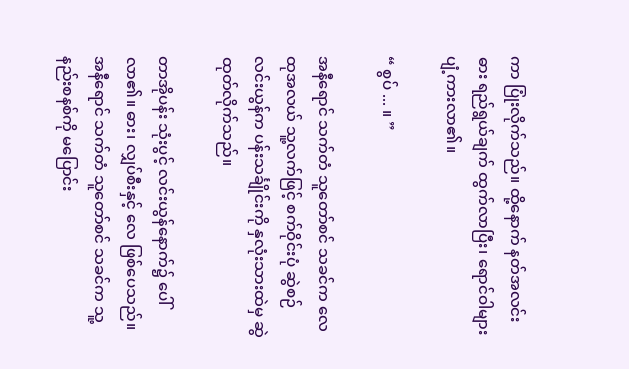ကာ ပြုံးလိုက်သည်။ ထို့နောက် နတ်အလင်းဓား ရည်ရွယ်ချက် ထွက်လာပြီး၊ ရောင်ဝါများ ပျံ့ကားလာ၏။

“ စွပ် ... ။ ”

အနီရောင် သက်တံ သူတော်စင် သခင်က လေထုအလယ် သူ့လက်ဖြင့် စက်ဝိုင်းပုံ ဆွဲစဉ် လင်းယွန်က ပန်းသင်္ချိုင်းကို နှလုံးသားထဲမှ ဆွဲထုတ်လိုက်သည်။

တာအိုပန်း သုံးပွင့် လင်းယွန်နောက်၌ ပေါ်လာ၏။ ဓား၊ လျှပ်စီးနှင့် လေ ဖြစ်ပေသည်။ အနီရောင် သက်တံ သူတော်စင် သခင်က သူ့နည်းစနစ်ကို မပြောင်း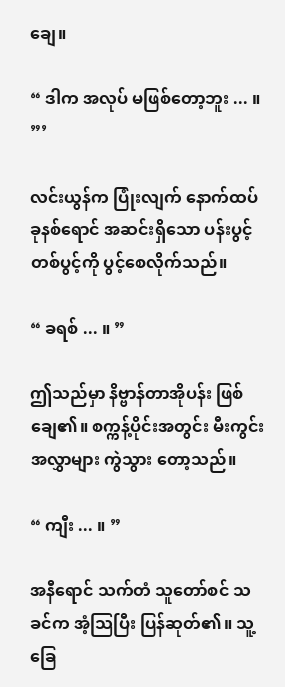ချေ။

“ ဒါက အလုပ် မဖြစ်တော့ဘူး ... ။ ”’

လင်းယွန်က ပြုံးလျက် နောက်ထပ် ခုနစ်ရောင် အဆင်းရှိသော ပန်းပွင့်တစ်ပွင့်ကို ပွင့်စေလိုက်သည်။

“ ခရစ် ... ။ ”

ဤသည်မှာ နိဗ္ဗာန်တာအိုပန်း ဖြစ်ချေ၏။ စက္ကန့်ပိုင်းအတွင်း မီးကွင်းအလွှာများ ကွဲသွား တော့သည်။

“ ကျီး ... ။ ”

အနီရောင် သက်တံ သူတော်စင် သခင်က အံ့သြပြီး ပြန်ဆုတ်၏။ သူ့ခြေ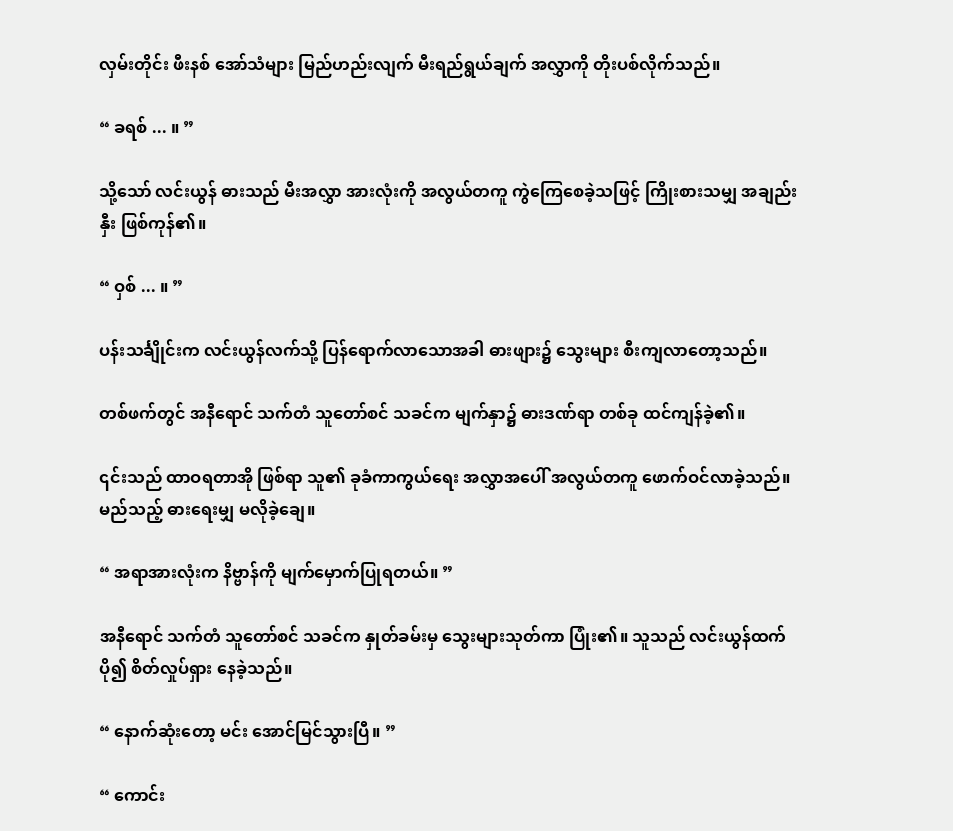လှမ်းတိုင်း ဖီးနစ် အော်သံများ မြည်ဟည်းလျက် မီးရည်ရွယ်ချက် အလွှာကို တိုးပစ်လိုက်သည်။

“ ခရစ် ... ။ ”

သို့သော် လင်းယွန် ဓားသည် မီးအလွှာ အားလုံးကို အလွယ်တကူ ကွဲကြေစေခဲ့သဖြင့် ကြိုးစားသမျှ အချည်းနှီး ဖြစ်ကုန်၏။

“ ဝှစ် ... ။ ”

ပန်းသင်္ချိုင်းက လင်းယွန်လက်သို့ ပြန်ရောက်လာသောအခါ ဓားဖျား၌ သွေးများ စီးကျလာတော့သည်။

တစ်ဖက်တွင် အနီရောင် သက်တံ သူတော်စင် သခင်က မျက်နှာ၌ ဓားဒဏ်ရာ တစ်ခု ထင်ကျန်ခဲ့၏။

၎င်းသည် ထာဝရတာအို ဖြစ်ရာ သူ၏ ခုခံကာကွယ်ရေး အလွှာအပေါ် အလွယ်တကူ ဖောက်ဝင်လာခဲ့သည်။ မည်သည့် ဓားရေးမျှ မလိုခဲ့ချေ။

“ အရာအားလုံးက နိဗ္ဗာန်ကို မျက်မှောက်ပြုရတယ်။ ”

အနီရောင် သက်တံ သူတော်စင် သခင်က နှုတ်ခမ်းမှ သွေးများသုတ်ကာ ပြုံး၏။ သူသည် လင်းယွန်ထက် ပို၍ စိတ်လှုပ်ရှား နေခဲ့သည်။

“ နောက်ဆုံးတော့ မင်း အောင်မြင်သွားပြီ။ ”

“ ကောင်း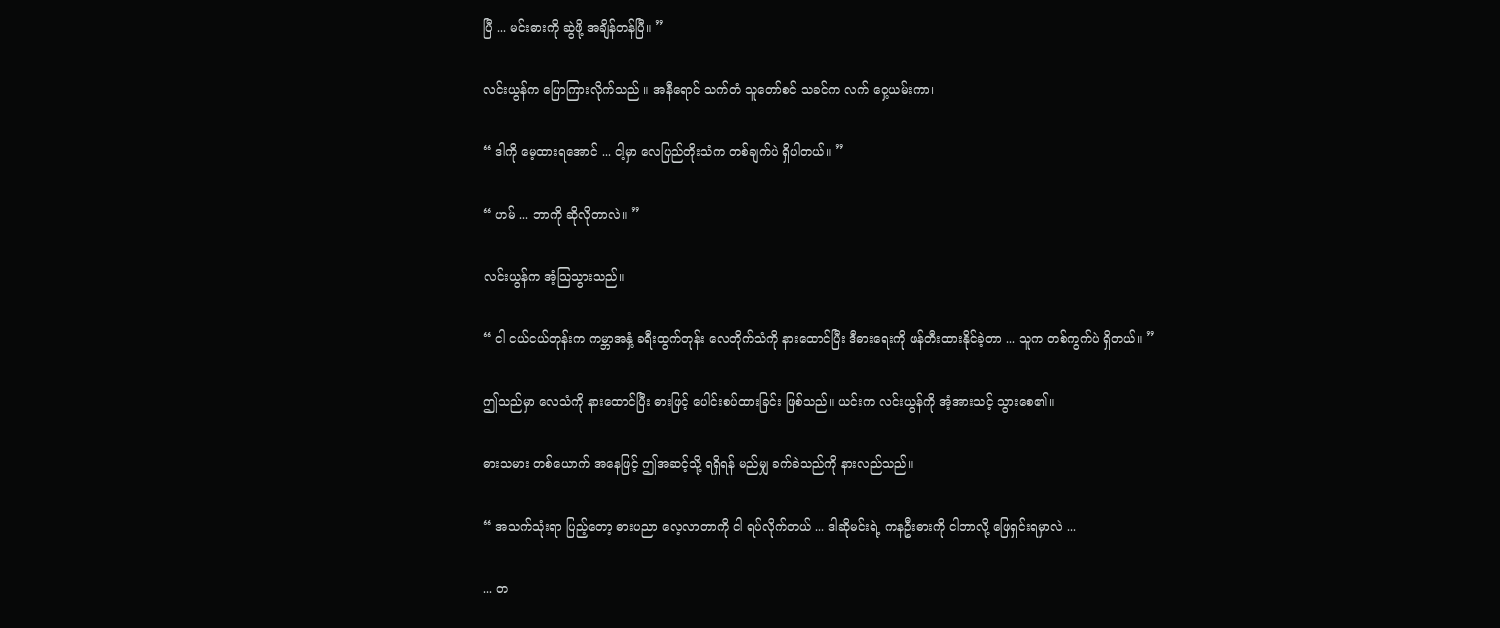ပြီ ... မင်းဓားကို ဆွဲဖို့ အချိန်တန်ပြီ။ ”

လင်းယွန်က ပြောကြားလိုက်သည် ။ အနီရောင် သက်တံ သူတော်စင် သခင်က လက် ဝှေ့ယမ်းကာ၊

“ ဒါကို မေ့ထားရအောင် ... ငါ့မှာ လေပြည်တိုးသံက တစ်ချက်ပဲ ရှိပါတယ်။ ”

“ ဟမ် ... ဘာကို ဆိုလိုတာလဲ။ ”

လင်းယွန်က အံ့သြသွားသည်။

“ ငါ ငယ်ငယ်တုန်းက ကမ္ဘာအနှံ့ ခရီးထွက်တုန်း လေတိုက်သံကို နားထောင်ပြီး ဒီဓားရေးကို ဖန်တီးထားနိုင်ခဲ့တာ ... သူက တစ်ကွက်ပဲ ရှိတယ်။ ”

ဤသည်မှာ လေသံကို နားထောင်ပြီး ဓားဖြင့် ပေါင်းစပ်ထားခြင်း ဖြစ်သည်။ ယင်းက လင်းယွန်ကို အံ့အားသင့် သွားစေ၏။

ဓားသမား တစ်ယောက် အနေဖြင့် ဤအဆင့်သို့ ရရှိရန် မည်မျှ ခက်ခဲသည်ကို နားလည်သည်။

“ အသက်သုံးရာ ပြည့်တော့ ဓားပညာ လေ့လာတာကို ငါ ရပ်လိုက်တယ် ... ဒါဆိုမင်းရဲ့ ကနဦးဓားကို ငါဘာလို့ ဖြေရှင်းရမှာလဲ ...

... တ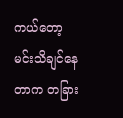ကယ်တော့ မင်းသိချင်နေတာက တခြား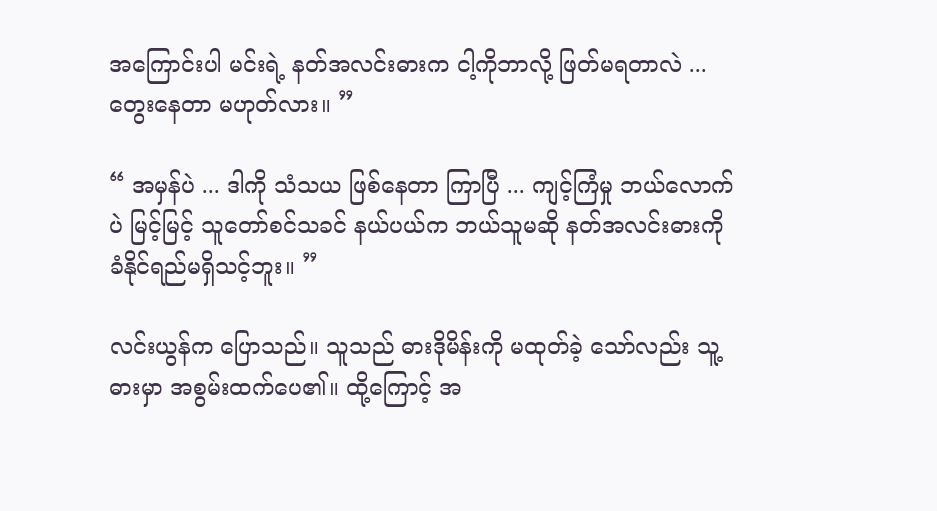အကြောင်းပါ မင်းရဲ့ နတ်အလင်းဓားက ငါ့ကိုဘာလို့ ဖြတ်မရတာလဲ ... တွေးနေတာ မဟုတ်လား။ ”

“ အမှန်ပဲ ... ဒါကို သံသယ ဖြစ်နေတာ ကြာပြီ ... ကျင့်ကြံမှု ဘယ်လောက်ပဲ မြင့်မြင့် သူတော်စင်သခင် နယ်ပယ်က ဘယ်သူမဆို နတ်အလင်းဓားကို ခံနိုင်ရည်မရှိသင့်ဘူး။ ”

လင်းယွန်က ပြောသည်။ သူသည် ဓားဒိုမိန်းကို မထုတ်ခဲ့ သော်လည်း သူ့ဓားမှာ အစွမ်းထက်ပေ၏။ ထို့ကြောင့် အ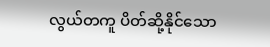လွယ်တကူ ပိတ်ဆို့နိုင်သော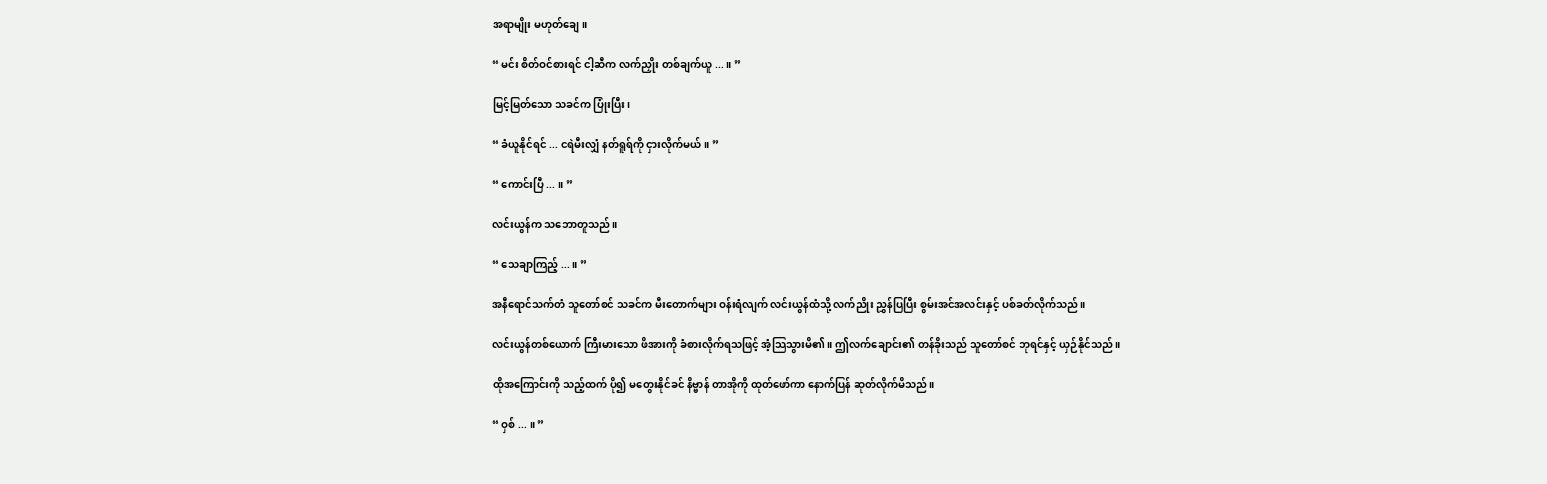အရာမျိုး မဟုတ်ချေ။

“ မင်း စိတ်ဝင်စားရင် ငါ့ဆီက လက်ညှိုး တစ်ချက်ယူ ... ။ ”

မြင့်မြတ်သော သခင်က ပြုံးပြီး၊

“ ခံယူနိုင်ရင် ... ငရဲမီးလျှံ နတ်ရူရ်ကို ငှားလိုက်မယ်။ ”

“ ကောင်းပြီ ... ။ ”

လင်းယွန်က သဘောတူသည်။

“ သေချာကြည့် ... ။ ”

အနီရောင်သက်တံ သူတော်စင် သခင်က မီးတောက်များ ဝန်းရံလျက် လင်းယွန်ထံသို့ လက်ညိုး ညွှန်ပြပြီး စွမ်းအင်အလင်းနှင့် ပစ်ခတ်လိုက်သည်။

လင်းယွန်တစ်ယောက် ကြီးမားသော ဖိအားကို ခံစားလိုက်ရသဖြင့် အံ့သြသွားမိ၏။ ဤလက်ချောင်း၏ တန်ခိုးသည် သူတော်စင် ဘုရင်နှင့် ယှဉ်နိုင်သည်။

ထိုအကြောင်းကို သည့်ထက် ပို၍ မတွေးနိုင်ခင် နိဗ္ဗာန် တာအိုကို ထုတ်ဖော်ကာ နောက်ပြန် ဆုတ်လိုက်မိသည်။

“ ဝှစ် ... ။ ”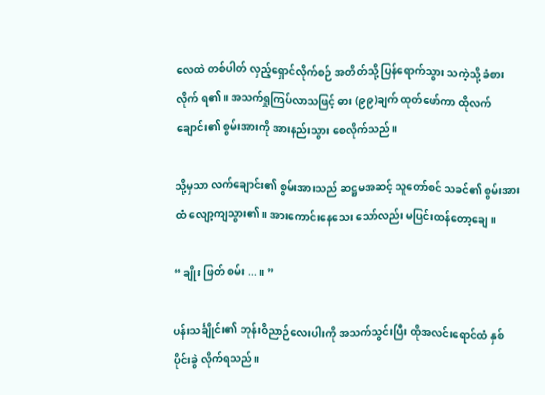လေထဲ တစ်ပါတ် လှည့်ရှောင်လိုက်စဉ် အတိတ်သို့ ပြန်ရောက်သွား သကဲ့သို့ ခံစားလိုက် ရ၏။ အသက်ရှုကြပ်လာသဖြင့် ဓား (၉၉)ချက် ထုတ်ဖော်ကာ ထိုလက်ချောင်း၏ စွမ်းအားကို အားနည်းသွား စေလိုက်သည်။

သို့မှသာ လက်ချောင်း၏ စွမ်းအားသည် ဆဋ္ဌမအဆင့် သူတော်စင် သခင်၏ စွမ်းအားထံ လျော့ကျသွား၏။ အားကောင်းနေသေး သော်လည်း မပြင်းထန်တော့ချေ။

“ ချိုး ဖြတ် စမ်း ... ။ ”

ပန်းသင်္ချိုင်း၏ ဘုန်းဝိညာဉ်လေးပါးကို အသက်သွင်းပြီး ထိုအလင်းရောင်ထံ နှစ်ပိုင်းခွဲ လိုက်ရသည်။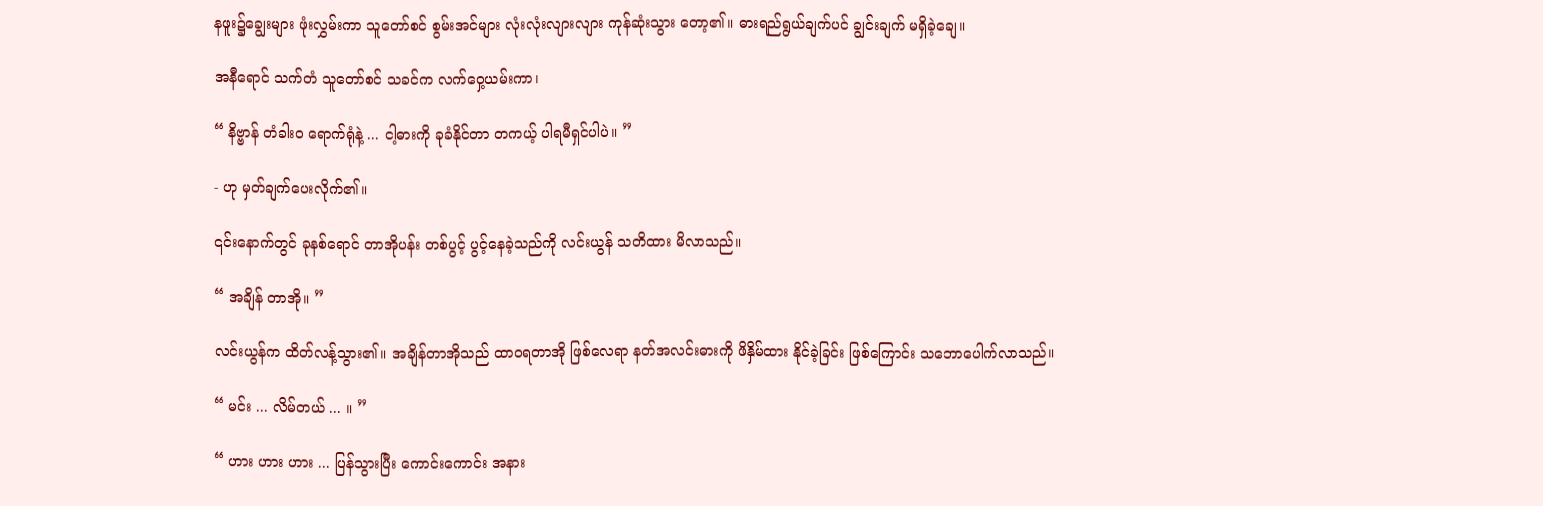နဖူး၌ချွေးများ ဖုံးလွှမ်းကာ သူတော်စင် စွမ်းအင်များ လုံးလုံးလျားလျား ကုန်ဆုံးသွား တော့၏။ ဓားရည်ရွယ်ချက်ပင် ချွင်းချက် မရှိခဲ့ချေ။

အနီရောင် သက်တံ သူတော်စင် သခင်က လက်ဝှေ့ယမ်းကာ၊

“ နိဗ္ဗာန် တံခါးဝ ရောက်ရုံနဲ့ ... ငါ့ဓားကို ခုခံနိုင်တာ တကယ့် ပါရမီရှင်ပါပဲ။ ”

- ဟု မှတ်ချက်ပေးလိုက်၏။

၎င်းနောက်တွင် ခုနစ်ရောင် တာအိုပန်း တစ်ပွင့် ပွင့်နေခဲ့သည်ကို လင်းယွန် သတိထား မိလာသည်။

“ အချိန် တာအို။ ”

လင်းယွန်က ထိတ်လန့်သွား၏။ အချိန်တာအိုသည် ထာဝရတာအို ဖြစ်လေရာ နတ်အလင်းဓားကို ဖိနှိမ်ထား နိုင်ခဲ့ခြင်း ဖြစ်ကြောင်း သဘောပေါက်လာသည်။

“ မင်း ... လိမ်တယ် ... ။ ”

“ ဟား ဟား ဟား ... ပြန်သွားပြီး ကောင်းကောင်း အနား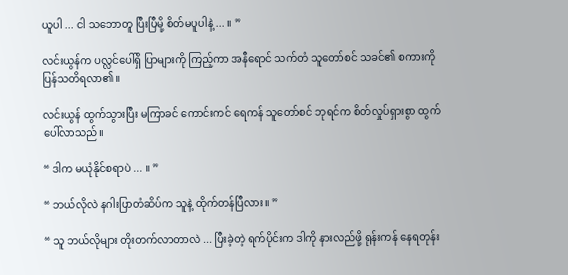ယူပါ ... ငါ သဘောတူ ပြီးပြီမို့ စိတ်မပူပါနဲ့ ... ။ ”

လင်းယွန်က ပလ္လင်ပေါ်ရှိ ပြာများကို ကြည့်ကာ အနီရောင် သက်တံ သူတော်စင် သခင်၏ စကားကို ပြန်သတိရလာ၏။

လင်းယွန် ထွက်သွားပြီး မကြာခင် ကောင်းကင် ရေကန် သူတော်စင် ဘုရင်က စိတ်လှုပ်ရှားစွာ ထွက်ပေါ်လာသည်။

“ ဒါက မယုံနိုင်စရာပဲ ... ။ ”

“ ဘယ်လိုလဲ နဂါးပြာတံဆိပ်က သူနဲ့ ထိုက်တန်ပြီလား။ ”

“ သူ ဘယ်လိုများ တိုးတက်လာတာလဲ ... ပြီးခဲ့တဲ့ ရက်ပိုင်းက ဒါကို နားလည်ဖို့ ရုန်းကန် နေရတုန်း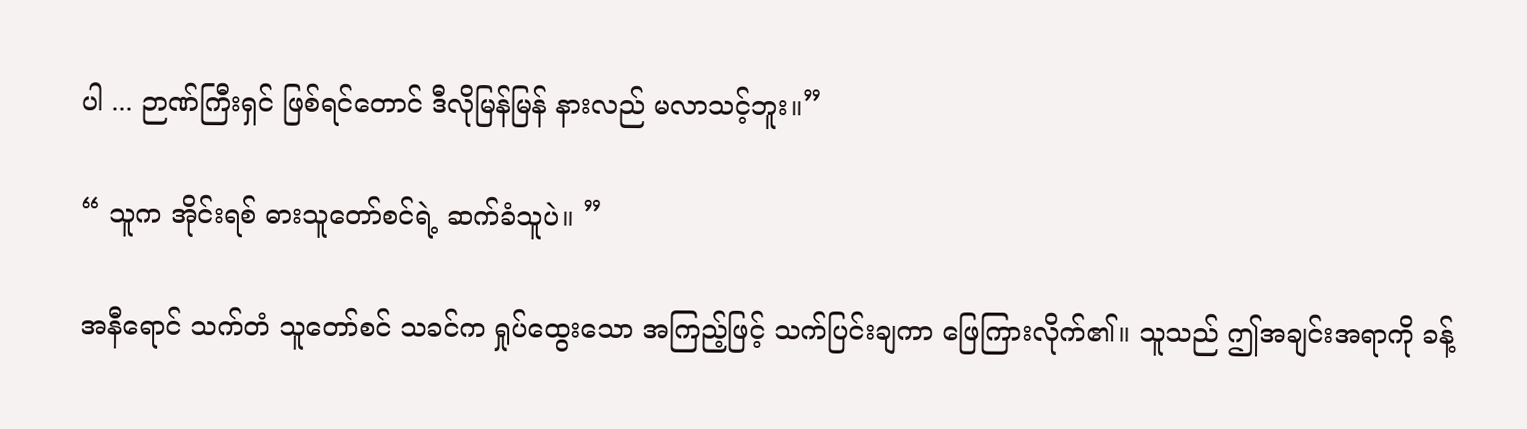ပါ ... ဉာဏ်ကြီးရှင် ဖြစ်ရင်တောင် ဒီလိုမြန်မြန် နားလည် မလာသင့်ဘူး။”

“ သူက အိုင်းရစ် ဓားသူတော်စင်ရဲ့ ဆက်ခံသူပဲ။ ”

အနီရောင် သက်တံ သူတော်စင် သခင်က ရှုပ်ထွေးသော အကြည့်ဖြင့် သက်ပြင်းချကာ ဖြေကြားလိုက်၏။ သူသည် ဤအချင်းအရာကို ခန့်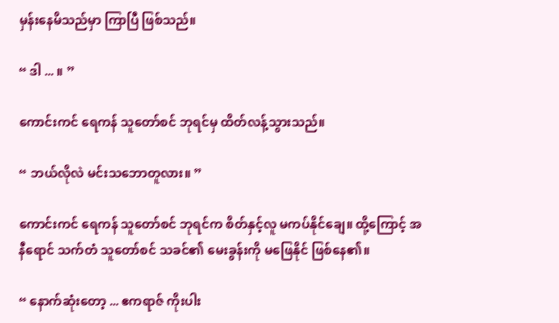မှန်းနေမိသည်မှာ ကြာပြီ ဖြစ်သည်။

“ ဒါ ... ။ ”

ကောင်းကင် ရေကန် သူတော်စင် ဘုရင်မှ ထိတ်လန့်သွားသည်။

“ ဘယ်လိုလဲ မင်းသဘောတူလား။ ”

ကောင်းကင် ရေကန် သူတော်စင် ဘုရင်က စိတ်နှင့်လူ မကပ်နိုင်ချေ။ ထို့ကြောင့် အနီရောင် သက်တံ သူတော်စင် သခင်၏ မေးခွန်းကို မဖြေနိုင် ဖြစ်နေ၏။

“ နောက်ဆုံးတော့ ... ဧကရာဇ် ကိုးပါး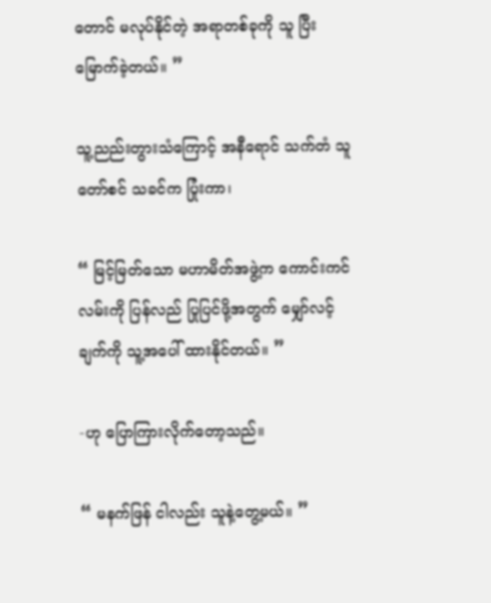တောင် မလုပ်နိုင်တဲ့ အရာတစ်ခုကို သူ ပြီးမြောက်ခဲ့တယ်။ ”

သူ့ညည်းတွားသံကြောင့် အနီရောင် သက်တံ သူတော်စင် သခင်က ပြုံးကာ၊

“ မြင့်မြတ်သော မဟာမိတ်အဖွဲ့က ကောင်းကင်လမ်းကို ပြန်လည် ပြုပြင်ဖို့အတွက် မျှော်လင့်ချက်ကို သူ့အပေါ် ထားနိုင်တယ်။ ”

-ဟု ပြောကြားလိုက်တော့သည်။

“ မနက်ဖြန် ငါလည်း သူနဲ့တွေ့မယ်။ ”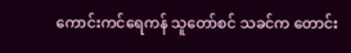ကောင်းကင်ရေကန် သူတော်စင် သခင်က တောင်း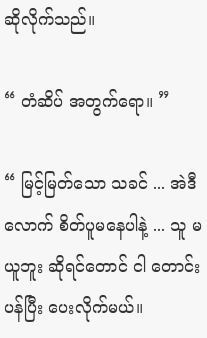ဆိုလိုက်သည်။

“ တံဆိပ် အတွက်ရော။ ”

“ မြင့်မြတ်သော သခင် ... အဲဒီလောက် စိတ်ပူမနေပါနဲ့ ... သူ မယူဘူး ဆိုရင်တောင် ငါ တောင်းပန်ပြီး ပေးလိုက်မယ်။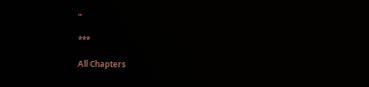”

***

All Chapters